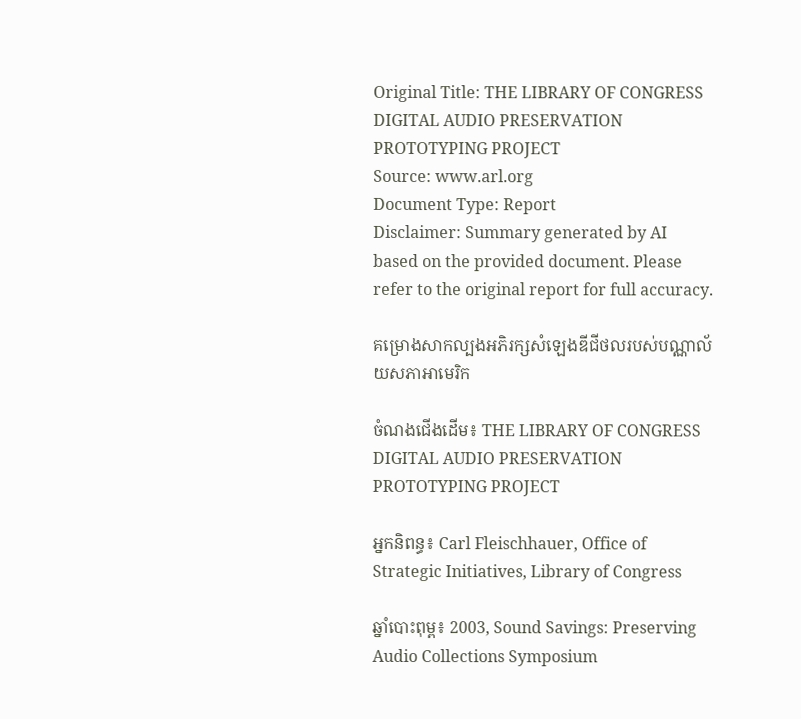Original Title: THE LIBRARY OF CONGRESS DIGITAL AUDIO PRESERVATION PROTOTYPING PROJECT
Source: www.arl.org
Document Type: Report
Disclaimer: Summary generated by AI based on the provided document. Please refer to the original report for full accuracy.

គម្រោងសាកល្បងអភិរក្សសំឡេងឌីជីថលរបស់បណ្ណាល័យសភាអាមេរិក

ចំណងជើងដើម៖ THE LIBRARY OF CONGRESS DIGITAL AUDIO PRESERVATION PROTOTYPING PROJECT

អ្នកនិពន្ធ៖ Carl Fleischhauer, Office of Strategic Initiatives, Library of Congress

ឆ្នាំបោះពុម្ព៖ 2003, Sound Savings: Preserving Audio Collections Symposium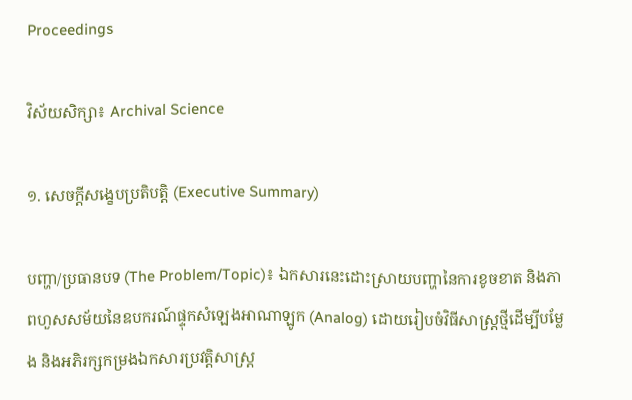Proceedings

វិស័យសិក្សា៖ Archival Science

១. សេចក្តីសង្ខេបប្រតិបត្តិ (Executive Summary)

បញ្ហា/ប្រធានបទ (The Problem/Topic)៖ ឯកសារនេះដោះស្រាយបញ្ហានៃការខូចខាត និងភាពហួសសម័យនៃឧបករណ៍ផ្ទុកសំឡេងអាណាឡូក (Analog) ដោយរៀបចំវិធីសាស្ត្រថ្មីដើម្បីបម្លែង និងអភិរក្សកម្រងឯកសារប្រវត្តិសាស្ត្រ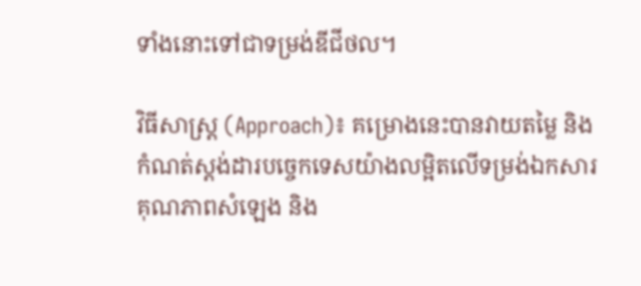ទាំងនោះទៅជាទម្រង់ឌីជីថល។

វិធីសាស្ត្រ (Approach)៖ គម្រោងនេះបានវាយតម្លៃ និងកំណត់ស្តង់ដារបច្ចេកទេសយ៉ាងលម្អិតលើទម្រង់ឯកសារ គុណភាពសំឡេង និង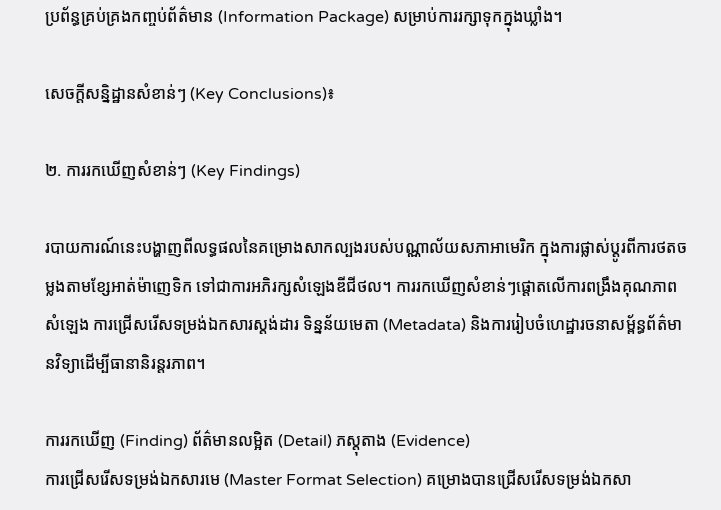ប្រព័ន្ធគ្រប់គ្រងកញ្ចប់ព័ត៌មាន (Information Package) សម្រាប់ការរក្សាទុកក្នុងឃ្លាំង។

សេចក្តីសន្និដ្ឋានសំខាន់ៗ (Key Conclusions)៖

២. ការរកឃើញសំខាន់ៗ (Key Findings)

របាយការណ៍នេះបង្ហាញពីលទ្ធផលនៃគម្រោងសាកល្បងរបស់បណ្ណាល័យសភាអាមេរិក ក្នុងការផ្លាស់ប្តូរពីការថតចម្លងតាមខ្សែអាត់ម៉ាញេទិក ទៅជាការអភិរក្សសំឡេងឌីជីថល។ ការរកឃើញសំខាន់ៗផ្តោតលើការពង្រឹងគុណភាពសំឡេង ការជ្រើសរើសទម្រង់ឯកសារស្តង់ដារ ទិន្នន័យមេតា (Metadata) និងការរៀបចំហេដ្ឋារចនាសម្ព័ន្ធព័ត៌មានវិទ្យាដើម្បីធានានិរន្តរភាព។

ការរកឃើញ (Finding) ព័ត៌មានលម្អិត (Detail) ភស្តុតាង (Evidence)
ការជ្រើសរើសទម្រង់ឯកសារមេ (Master Format Selection) គម្រោងបានជ្រើសរើសទម្រង់ឯកសា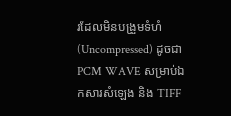រដែលមិនបង្រួមទំហំ (Uncompressed) ដូចជា PCM WAVE សម្រាប់ឯកសារសំឡេង និង TIFF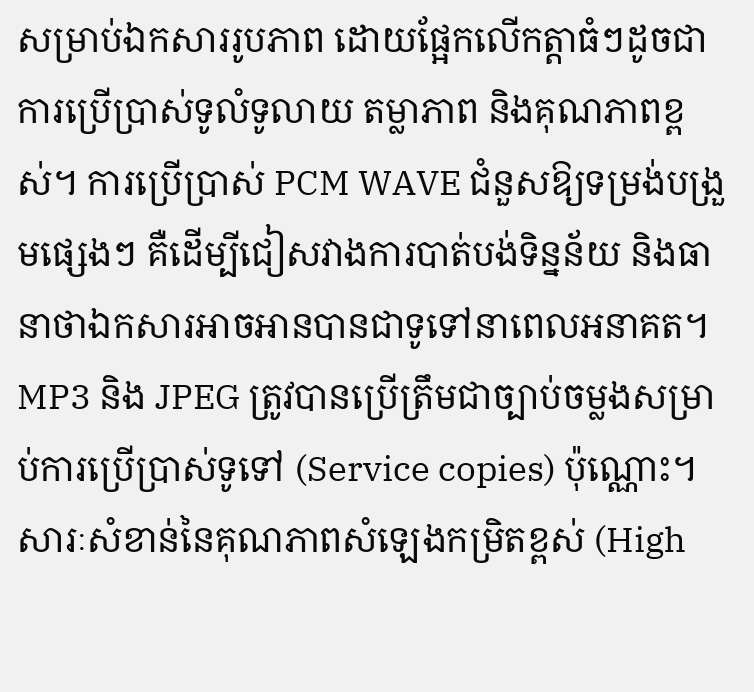សម្រាប់ឯកសាររូបភាព ដោយផ្អែកលើកត្តាធំៗដូចជា ការប្រើប្រាស់ទូលំទូលាយ តម្លាភាព និងគុណភាពខ្ពស់។ ការប្រើប្រាស់ PCM WAVE ជំនួសឱ្យទម្រង់បង្រួមផ្សេងៗ គឺដើម្បីជៀសវាងការបាត់បង់ទិន្នន័យ និងធានាថាឯកសារអាចអានបានជាទូទៅនាពេលអនាគត។ MP3 និង JPEG ត្រូវបានប្រើត្រឹមជាច្បាប់ចម្លងសម្រាប់ការប្រើប្រាស់ទូទៅ (Service copies) ប៉ុណ្ណោះ។
សារៈសំខាន់នៃគុណភាពសំឡេងកម្រិតខ្ពស់ (High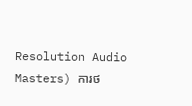Resolution Audio Masters) ការថ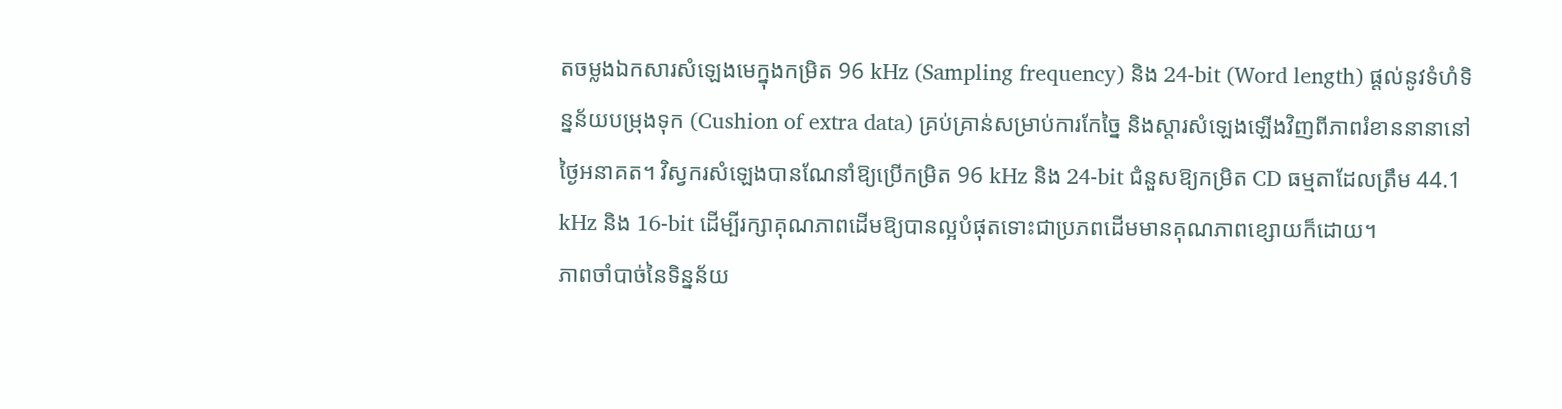តចម្លងឯកសារសំឡេងមេក្នុងកម្រិត 96 kHz (Sampling frequency) និង 24-bit (Word length) ផ្តល់នូវទំហំទិន្នន័យបម្រុងទុក (Cushion of extra data) គ្រប់គ្រាន់សម្រាប់ការកែច្នៃ និងស្តារសំឡេងឡើងវិញពីភាពរំខាននានានៅថ្ងៃអនាគត។ វិស្វករសំឡេងបានណែនាំឱ្យប្រើកម្រិត 96 kHz និង 24-bit ជំនួសឱ្យកម្រិត CD ធម្មតាដែលត្រឹម 44.1 kHz និង 16-bit ដើម្បីរក្សាគុណភាពដើមឱ្យបានល្អបំផុតទោះជាប្រភពដើមមានគុណភាពខ្សោយក៏ដោយ។
ភាពចាំបាច់នៃទិន្នន័យ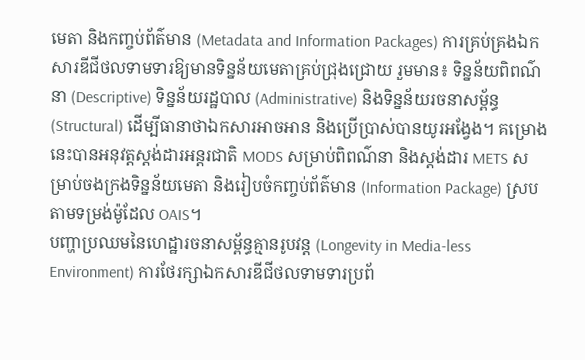មេតា និងកញ្ចប់ព័ត៌មាន (Metadata and Information Packages) ការគ្រប់គ្រងឯកសារឌីជីថលទាមទារឱ្យមានទិន្នន័យមេតាគ្រប់ជ្រុងជ្រោយ រួមមាន៖ ទិន្នន័យពិពណ៌នា (Descriptive) ទិន្នន័យរដ្ឋបាល (Administrative) និងទិន្នន័យរចនាសម្ព័ន្ធ (Structural) ដើម្បីធានាថាឯកសារអាចអាន និងប្រើប្រាស់បានយូរអង្វែង។ គម្រោងនេះបានអនុវត្តស្តង់ដារអន្តរជាតិ MODS សម្រាប់ពិពណ៌នា និងស្តង់ដារ METS សម្រាប់ចងក្រងទិន្នន័យមេតា និងរៀបចំកញ្ចប់ព័ត៌មាន (Information Package) ស្របតាមទម្រង់ម៉ូដែល OAIS។
បញ្ហាប្រឈមនៃហេដ្ឋារចនាសម្ព័ន្ធគ្មានរូបវន្ត (Longevity in Media-less Environment) ការថែរក្សាឯកសារឌីជីថលទាមទារប្រព័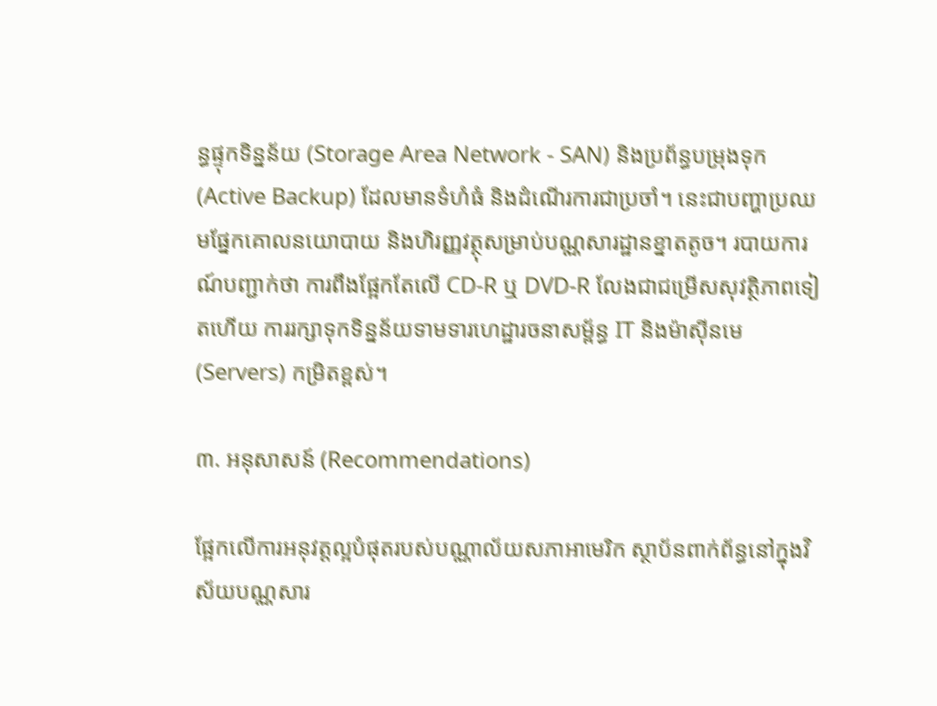ន្ធផ្ទុកទិន្នន័យ (Storage Area Network - SAN) និងប្រព័ន្ធបម្រុងទុក (Active Backup) ដែលមានទំហំធំ និងដំណើរការជាប្រចាំ។ នេះជាបញ្ហាប្រឈមផ្នែកគោលនយោបាយ និងហិរញ្ញវត្ថុសម្រាប់បណ្ណសារដ្ឋានខ្នាតតូច។ របាយការណ៍បញ្ជាក់ថា ការពឹងផ្អែកតែលើ CD-R ឬ DVD-R លែងជាជម្រើសសុវត្ថិភាពទៀតហើយ ការរក្សាទុកទិន្នន័យទាមទារហេដ្ឋារចនាសម្ព័ន្ធ IT និងម៉ាស៊ីនមេ (Servers) កម្រិតខ្ពស់។

៣. អនុសាសន៍ (Recommendations)

ផ្អែកលើការអនុវត្តល្អបំផុតរបស់បណ្ណាល័យសភាអាមេរិក ស្ថាប័នពាក់ព័ន្ធនៅក្នុងវិស័យបណ្ណសារ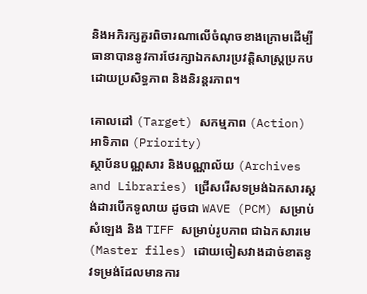និងអភិរក្សគួរពិចារណាលើចំណុចខាងក្រោមដើម្បីធានាបាននូវការថែរក្សាឯកសារប្រវត្តិសាស្ត្រប្រកបដោយប្រសិទ្ធភាព និងនិរន្តរភាព។

គោលដៅ (Target) សកម្មភាព (Action) អាទិភាព (Priority)
ស្ថាប័នបណ្ណសារ និងបណ្ណាល័យ (Archives and Libraries) ជ្រើសរើសទម្រង់ឯកសារស្តង់ដារបើកទូលាយ ដូចជា WAVE (PCM) សម្រាប់សំឡេង និង TIFF សម្រាប់រូបភាព ជាឯកសារមេ (Master files) ដោយចៀសវាងដាច់ខាតនូវទម្រង់ដែលមានការ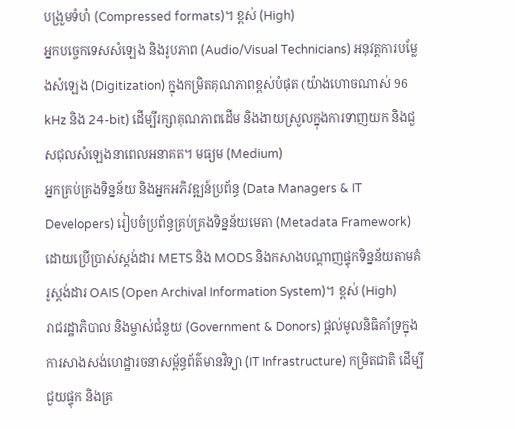បង្រួមទំហំ (Compressed formats)។ ខ្ពស់ (High)
អ្នកបច្ចេកទេសសំឡេង និងរូបភាព (Audio/Visual Technicians) អនុវត្តការបម្លែងសំឡេង (Digitization) ក្នុងកម្រិតគុណភាពខ្ពស់បំផុត (យ៉ាងហោចណាស់ 96 kHz និង 24-bit) ដើម្បីរក្សាគុណភាពដើម និងងាយស្រួលក្នុងការទាញយក និងជួសជុលសំឡេងនាពេលអនាគត។ មធ្យម (Medium)
អ្នកគ្រប់គ្រងទិន្នន័យ និងអ្នកអភិវឌ្ឍន៍ប្រព័ន្ធ (Data Managers & IT Developers) រៀបចំប្រព័ន្ធគ្រប់គ្រងទិន្នន័យមេតា (Metadata Framework) ដោយប្រើប្រាស់ស្តង់ដារ METS និង MODS និងកសាងបណ្តាញផ្ទុកទិន្នន័យតាមគំរូស្តង់ដារ OAIS (Open Archival Information System)។ ខ្ពស់ (High)
រាជរដ្ឋាភិបាល និងម្ចាស់ជំនួយ (Government & Donors) ផ្តល់មូលនិធិគាំទ្រក្នុងការសាងសង់ហេដ្ឋារចនាសម្ព័ន្ធព័ត៌មានវិទ្យា (IT Infrastructure) កម្រិតជាតិ ដើម្បីជួយផ្ទុក និងគ្រ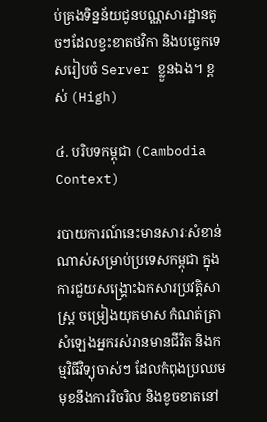ប់គ្រងទិន្នន័យជូនបណ្ណសារដ្ឋានតូចៗដែលខ្វះខាតថវិកា និងបច្ចេកទេសរៀបចំ Server ខ្លួនឯង។ ខ្ពស់ (High)

៤. បរិបទកម្ពុជា (Cambodia Context)

របាយការណ៍នេះមានសារៈសំខាន់ណាស់សម្រាប់ប្រទេសកម្ពុជា ក្នុងការជួយសង្គ្រោះឯកសារប្រវត្តិសាស្ត្រ ចម្រៀងយុគមាស កំណត់ត្រាសំឡេងអ្នករស់រានមានជីវិត និងកម្មវិធីវិទ្យុចាស់ៗ ដែលកំពុងប្រឈមមុខនឹងការរិចរិល និងខូចខាតនៅ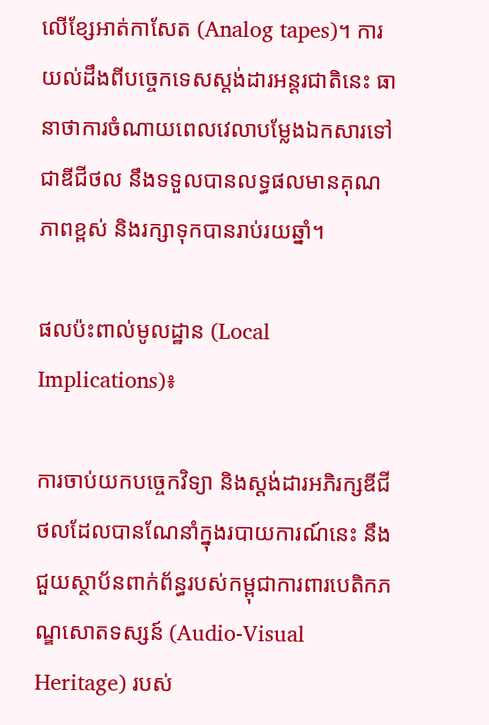លើខ្សែអាត់កាសែត (Analog tapes)។ ការយល់ដឹងពីបច្ចេកទេសស្តង់ដារអន្តរជាតិនេះ ធានាថាការចំណាយពេលវេលាបម្លែងឯកសារទៅជាឌីជីថល នឹងទទួលបានលទ្ធផលមានគុណភាពខ្ពស់ និងរក្សាទុកបានរាប់រយឆ្នាំ។

ផលប៉ះពាល់មូលដ្ឋាន (Local Implications)៖

ការចាប់យកបច្ចេកវិទ្យា និងស្តង់ដារអភិរក្សឌីជីថលដែលបានណែនាំក្នុងរបាយការណ៍នេះ នឹងជួយស្ថាប័នពាក់ព័ន្ធរបស់កម្ពុជាការពារបេតិកភណ្ឌសោតទស្សន៍ (Audio-Visual Heritage) របស់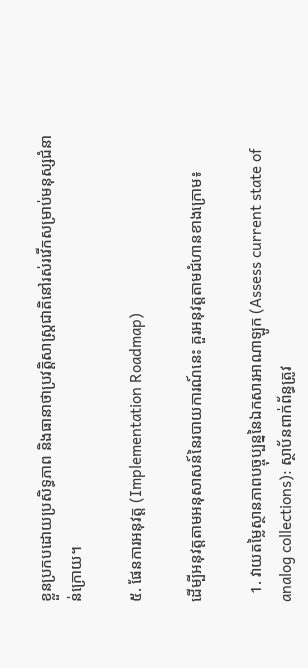ខ្លួនប្រកបដោយប្រសិទ្ធភាព និងធានាថាប្រវត្តិសាស្ត្រជាតិនៅរស់រវើកសម្រាប់មនុស្សជំនាន់ក្រោយ។

៥. ផែនការអនុវត្ត (Implementation Roadmap)

ដើម្បីអនុវត្តតាមអនុសាសន៍នៃរបាយការណ៍នេះ គួរអនុវត្តតាមជំហានខាងក្រោម៖

  1. វាយតម្លៃស្ថានភាពបច្ចុប្បន្ននៃឯកសារអាណាឡូក (Assess current state of analog collections): ស្ថាប័នពាក់ព័ន្ធត្រូវ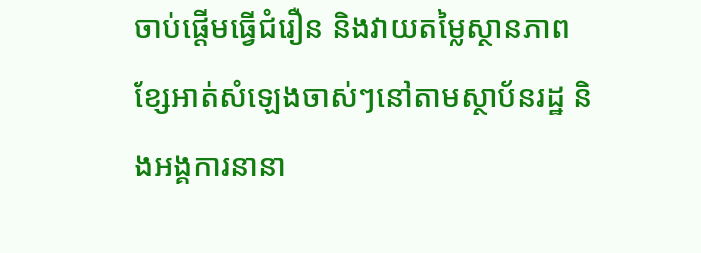ចាប់ផ្តើមធ្វើជំរឿន និងវាយតម្លៃស្ថានភាពខ្សែអាត់សំឡេងចាស់ៗនៅតាមស្ថាប័នរដ្ឋ និងអង្គការនានា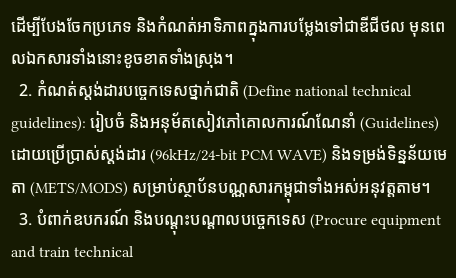ដើម្បីបែងចែកប្រភេទ និងកំណត់អាទិភាពក្នុងការបម្លែងទៅជាឌីជីថល មុនពេលឯកសារទាំងនោះខូចខាតទាំងស្រុង។
  2. កំណត់ស្តង់ដារបច្ចេកទេសថ្នាក់ជាតិ (Define national technical guidelines): រៀបចំ និងអនុម័តសៀវភៅគោលការណ៍ណែនាំ (Guidelines) ដោយប្រើប្រាស់ស្តង់ដារ (96kHz/24-bit PCM WAVE) និងទម្រង់ទិន្នន័យមេតា (METS/MODS) សម្រាប់ស្ថាប័នបណ្ណសារកម្ពុជាទាំងអស់អនុវត្តតាម។
  3. បំពាក់ឧបករណ៍ និងបណ្តុះបណ្តាលបច្ចេកទេស (Procure equipment and train technical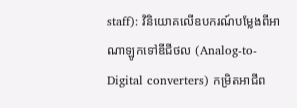staff): វិនិយោគលើឧបករណ៍បម្លែងពីអាណាឡូកទៅឌីជីថល (Analog-to-Digital converters) កម្រិតអាជីព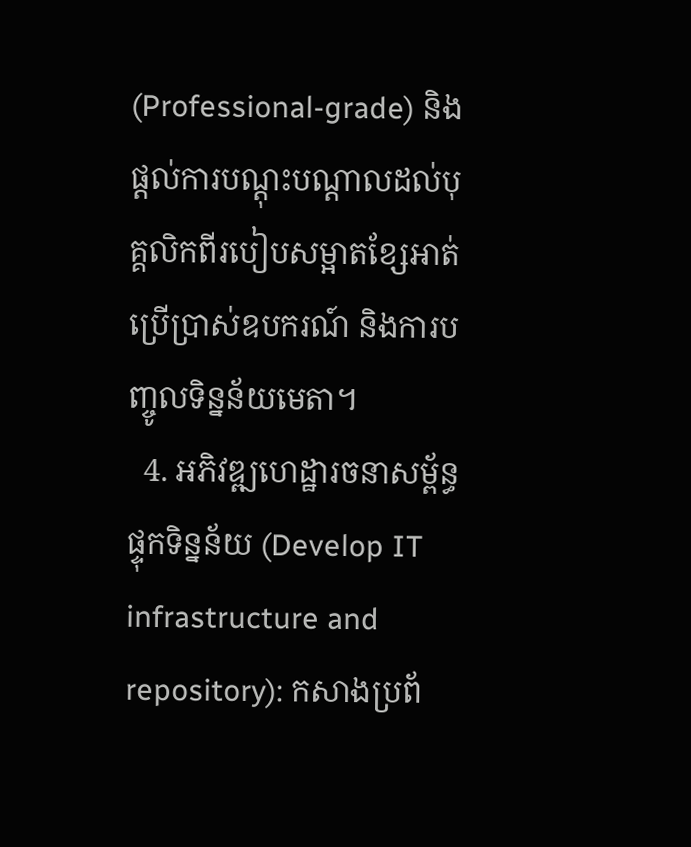(Professional-grade) និងផ្តល់ការបណ្តុះបណ្តាលដល់បុគ្គលិកពីរបៀបសម្អាតខ្សែអាត់ ប្រើប្រាស់ឧបករណ៍ និងការបញ្ចូលទិន្នន័យមេតា។
  4. អភិវឌ្ឍហេដ្ឋារចនាសម្ព័ន្ធផ្ទុកទិន្នន័យ (Develop IT infrastructure and repository): កសាងប្រព័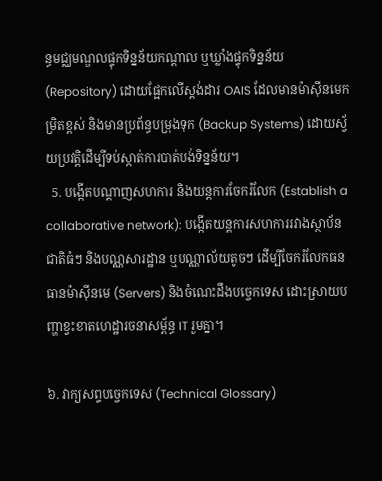ន្ធមជ្ឈមណ្ឌលផ្ទុកទិន្នន័យកណ្តាល ឬឃ្លាំងផ្ទុកទិន្នន័យ (Repository) ដោយផ្អែកលើស្តង់ដារ OAIS ដែលមានម៉ាស៊ីនមេកម្រិតខ្ពស់ និងមានប្រព័ន្ធបម្រុងទុក (Backup Systems) ដោយស្វ័យប្រវត្តិដើម្បីទប់ស្កាត់ការបាត់បង់ទិន្នន័យ។
  5. បង្កើតបណ្តាញសហការ និងយន្តការចែករំលែក (Establish a collaborative network): បង្កើតយន្តការសហការរវាងស្ថាប័នជាតិធំៗ និងបណ្ណសារដ្ឋាន ឬបណ្ណាល័យតូចៗ ដើម្បីចែករំលែកធនធានម៉ាស៊ីនមេ (Servers) និងចំណេះដឹងបច្ចេកទេស ដោះស្រាយបញ្ហាខ្វះខាតហេដ្ឋារចនាសម្ព័ន្ធ IT រួមគ្នា។

៦. វាក្យសព្ទបច្ចេកទេស (Technical Glossary)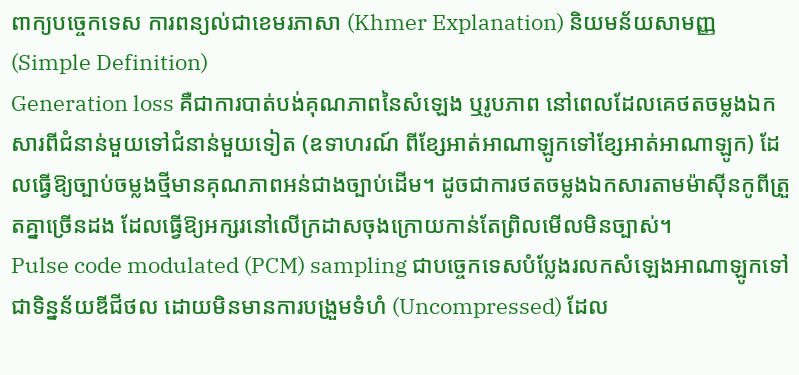ពាក្យបច្ចេកទេស ការពន្យល់ជាខេមរភាសា (Khmer Explanation) និយមន័យសាមញ្ញ (Simple Definition)
Generation loss គឺជាការបាត់បង់គុណភាពនៃសំឡេង ឬរូបភាព នៅពេលដែលគេថតចម្លងឯកសារពីជំនាន់មួយទៅជំនាន់មួយទៀត (ឧទាហរណ៍ ពីខ្សែអាត់អាណាឡូកទៅខ្សែអាត់អាណាឡូក) ដែលធ្វើឱ្យច្បាប់ចម្លងថ្មីមានគុណភាពអន់ជាងច្បាប់ដើម។ ដូចជាការថតចម្លងឯកសារតាមម៉ាស៊ីនកូពីត្រួតគ្នាច្រើនដង ដែលធ្វើឱ្យអក្សរនៅលើក្រដាសចុងក្រោយកាន់តែព្រិលមើលមិនច្បាស់។
Pulse code modulated (PCM) sampling ជាបច្ចេកទេសបំប្លែងរលកសំឡេងអាណាឡូកទៅជាទិន្នន័យឌីជីថល ដោយមិនមានការបង្រួមទំហំ (Uncompressed) ដែល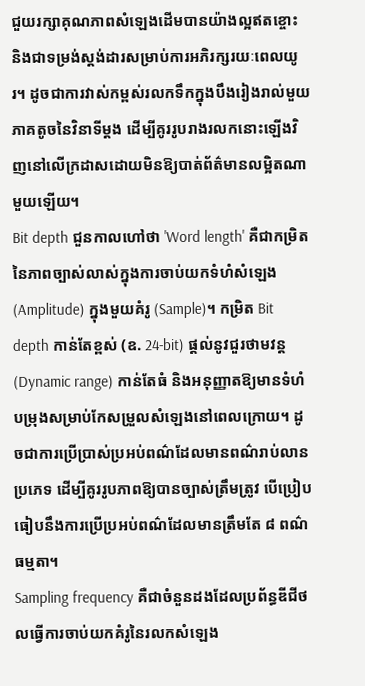ជួយរក្សាគុណភាពសំឡេងដើមបានយ៉ាងល្អឥតខ្ចោះ និងជាទម្រង់ស្តង់ដារសម្រាប់ការអភិរក្សរយៈពេលយូរ។ ដូចជាការវាស់កម្ពស់រលកទឹកក្នុងបឹងរៀងរាល់មួយភាគតូចនៃវិនាទីម្តង ដើម្បីគូររូបរាងរលកនោះឡើងវិញនៅលើក្រដាសដោយមិនឱ្យបាត់ព័ត៌មានលម្អិតណាមួយឡើយ។
Bit depth ជួនកាលហៅថា 'Word length' គឺជាកម្រិតនៃភាពច្បាស់លាស់ក្នុងការចាប់យកទំហំសំឡេង (Amplitude) ក្នុងមួយគំរូ (Sample)។ កម្រិត Bit depth កាន់តែខ្ពស់ (ឧ. 24-bit) ផ្តល់នូវជួរថាមវន្ត (Dynamic range) កាន់តែធំ និងអនុញ្ញាតឱ្យមានទំហំបម្រុងសម្រាប់កែសម្រួលសំឡេងនៅពេលក្រោយ។ ដូចជាការប្រើប្រាស់ប្រអប់ពណ៌ដែលមានពណ៌រាប់លានប្រភេទ ដើម្បីគូររូបភាពឱ្យបានច្បាស់ត្រឹមត្រូវ បើប្រៀបធៀបនឹងការប្រើប្រអប់ពណ៌ដែលមានត្រឹមតែ ៨ ពណ៌ធម្មតា។
Sampling frequency គឺជាចំនួនដងដែលប្រព័ន្ធឌីជីថលធ្វើការចាប់យកគំរូនៃរលកសំឡេង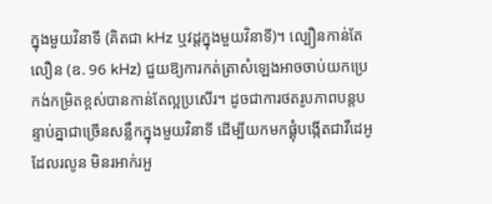ក្នុងមួយវិនាទី (គិតជា kHz ឬវដ្តក្នុងមួយវិនាទី)។ ល្បឿនកាន់តែលឿន (ឧ. 96 kHz) ជួយឱ្យការកត់ត្រាសំឡេងអាចចាប់យកប្រេកង់កម្រិតខ្ពស់បានកាន់តែល្អប្រសើរ។ ដូចជាការថតរូបភាពបន្តបន្ទាប់គ្នាជាច្រើនសន្លឹកក្នុងមួយវិនាទី ដើម្បីយកមកផ្គុំបង្កើតជាវីដេអូដែលរលូន មិនរអាក់រអួ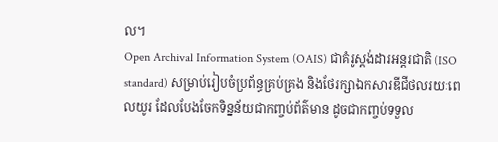ល។
Open Archival Information System (OAIS) ជាគំរូស្តង់ដារអន្តរជាតិ (ISO standard) សម្រាប់រៀបចំប្រព័ន្ធគ្រប់គ្រង និងថែរក្សាឯកសារឌីជីថលរយៈពេលយូរ ដែលបែងចែកទិន្នន័យជាកញ្ចប់ព័ត៌មាន ដូចជាកញ្ចប់ទទួល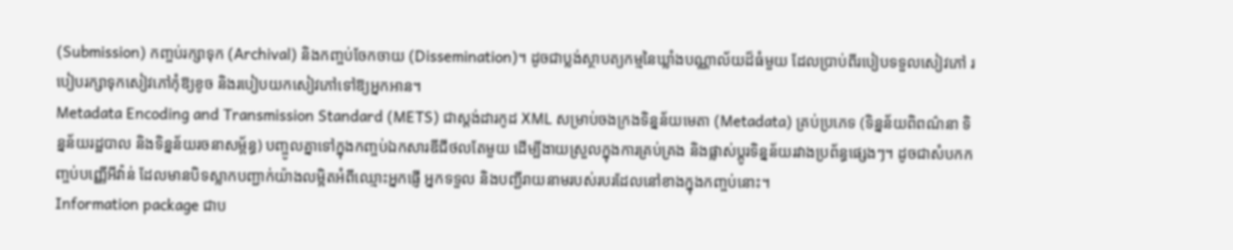(Submission) កញ្ចប់រក្សាទុក (Archival) និងកញ្ចប់ចែកចាយ (Dissemination)។ ដូចជាប្លង់ស្ថាបត្យកម្មនៃឃ្លាំងបណ្ណាល័យដ៏ធំមួយ ដែលប្រាប់ពីរបៀបទទួលសៀវភៅ របៀបរក្សាទុកសៀវភៅកុំឱ្យខូច និងរបៀបយកសៀវភៅទៅឱ្យអ្នកអាន។
Metadata Encoding and Transmission Standard (METS) ជាស្តង់ដារកូដ XML សម្រាប់ចងក្រងទិន្នន័យមេតា (Metadata) គ្រប់ប្រភេទ (ទិន្នន័យពិពណ៌នា ទិន្នន័យរដ្ឋបាល និងទិន្នន័យរចនាសម្ព័ន្ធ) បញ្ចូលគ្នាទៅក្នុងកញ្ចប់ឯកសារឌីជីថលតែមួយ ដើម្បីងាយស្រួលក្នុងការគ្រប់គ្រង និងផ្លាស់ប្តូរទិន្នន័យរវាងប្រព័ន្ធផ្សេងៗ។ ដូចជាសំបកកញ្ចប់បញ្ញើអីវ៉ាន់ ដែលមានបិទស្លាកបញ្ជាក់យ៉ាងលម្អិតអំពីឈ្មោះអ្នកផ្ញើ អ្នកទទួល និងបញ្ជីរាយនាមរបស់របរដែលនៅខាងក្នុងកញ្ចប់នោះ។
Information package ជាប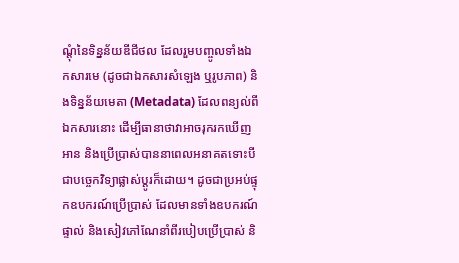ណ្តុំនៃទិន្នន័យឌីជីថល ដែលរួមបញ្ចូលទាំងឯកសារមេ (ដូចជាឯកសារសំឡេង ឬរូបភាព) និងទិន្នន័យមេតា (Metadata) ដែលពន្យល់ពីឯកសារនោះ ដើម្បីធានាថាវាអាចរុករកឃើញ អាន និងប្រើប្រាស់បាននាពេលអនាគតទោះបីជាបច្ចេកវិទ្យាផ្លាស់ប្តូរក៏ដោយ។ ដូចជាប្រអប់ផ្ទុកឧបករណ៍ប្រើប្រាស់ ដែលមានទាំងឧបករណ៍ផ្ទាល់ និងសៀវភៅណែនាំពីរបៀបប្រើប្រាស់ និ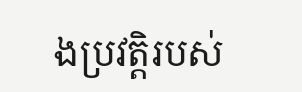ងប្រវត្តិរបស់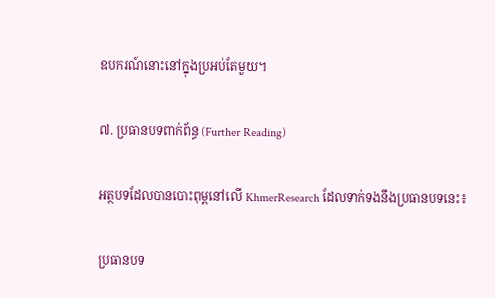ឧបករណ៍នោះនៅក្នុងប្រអប់តែមួយ។

៧. ប្រធានបទពាក់ព័ន្ធ (Further Reading)

អត្ថបទដែលបានបោះពុម្ពនៅលើ KhmerResearch ដែលទាក់ទងនឹងប្រធានបទនេះ៖

ប្រធានបទ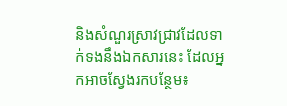និងសំណួរស្រាវជ្រាវដែលទាក់ទងនឹងឯកសារនេះ ដែលអ្នកអាចស្វែងរកបន្ថែម៖